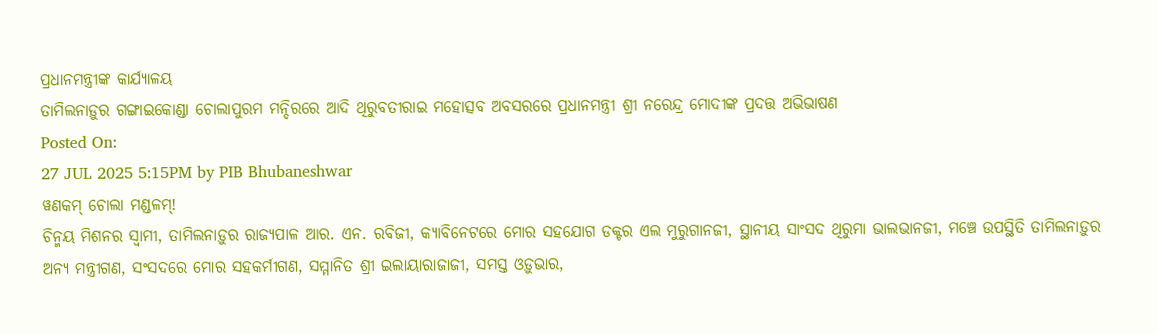ପ୍ରଧାନମନ୍ତ୍ରୀଙ୍କ କାର୍ଯ୍ୟାଳୟ
ତାମିଲନାଡ଼ୁର ଗଙ୍ଗାଇକୋଣ୍ଡା ଚୋଲାପୁରମ ମନ୍ଦିରରେ ଆଦି ଥିରୁବତୀରାଇ ମହୋତ୍ସବ ଅବସରରେ ପ୍ରଧାନମନ୍ତ୍ରୀ ଶ୍ରୀ ନରେନ୍ଦ୍ର ମୋଦୀଙ୍କ ପ୍ରଦତ୍ତ ଅଭିଭାଷଣ
Posted On:
27 JUL 2025 5:15PM by PIB Bhubaneshwar
ୱଣକମ୍ ଚୋଲା ମଣ୍ଡଳମ୍!
ଚିନ୍ମୟ ମିଶନର ସ୍ୱାମୀ, ତାମିଲନାଡ଼ୁର ରାଜ୍ୟପାଳ ଆର. ଏନ. ରବିଜୀ, କ୍ୟାବିନେଟରେ ମୋର ସହଯୋଗ ଡକ୍ଟର ଏଲ ମୁରୁଗାନଜୀ, ସ୍ଥାନୀୟ ସାଂସଦ ଥିରୁମା ଭାଲଭାନଜୀ, ମଞ୍ଚେ ଉପସ୍ଥିତି ତାମିଲନାଡ଼ୁର ଅନ୍ୟ ମନ୍ତ୍ରୀଗଣ, ସଂସଦରେ ମୋର ସହକର୍ମୀଗଣ, ସମ୍ମାନିତ ଶ୍ରୀ ଇଲାୟାରାଜାଜୀ, ସମସ୍ତ ଓଡ଼ୁଭାର,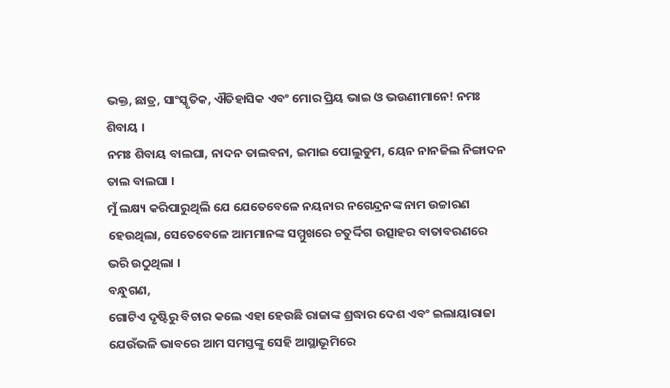ଭକ୍ତ, ଛାତ୍ର, ସାଂସ୍କୃତିକ, ଐତିହାସିକ ଏବଂ ମୋର ପ୍ରିୟ ଭାଇ ଓ ଭଉଣୀମାନେ! ନମଃ ଶିବାୟ ।
ନମଃ ଶିବାୟ ବାଲଘା, ନାଦନ ତାଲବନା, ଇମାଇ ପୋଲୁଡୁମ, ୟେନ ନାନଜିଲ ନିଙ୍ଗାଦନ ତାଲ ବାଲଘା ।
ମୁଁ ଲକ୍ଷ୍ୟ କରିପାରୁଥିଲି ଯେ ଯେତେବେଳେ ନୟନାର ନଗେନ୍ଦ୍ରନଙ୍କ ନାମ ଉଚ୍ଚାରଣ ହେଉଥିଲା, ସେତେବେଳେ ଆମମାନଙ୍କ ସମ୍ମୁଖରେ ଚତୁର୍ଦ୍ଦିଗ ଉତ୍ସାହର ବାତାବରଣରେ ଭରି ଉଠୁଥିଲା ।
ବନ୍ଧୁଗଣ,
ଗୋଟିଏ ଦୃଷ୍ଟିରୁ ବିଚାର କଲେ ଏହା ହେଉଛି ରାଜାଙ୍କ ଶ୍ରଦ୍ଧାର ଦେଶ ଏବଂ ଇଲାୟାରାଜା ଯେଉଁଭଳି ଭାବରେ ଆମ ସମସ୍ତଙ୍କୁ ସେହି ଆସ୍ଥାଭୂମିରେ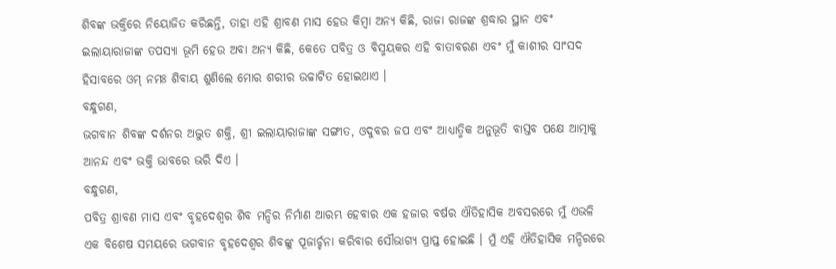ଶିବଙ୍କ ଭକ୍ତିରେ ନିୟୋଜିତ କରିଛନ୍ତି, ତାହା ଏହି ଶ୍ରାବଣ ମାସ ହେଉ କିମ୍ବା ଅନ୍ୟ କିଛି, ରାଜା ରାଜଙ୍କ ଶ୍ରଦ୍ଧାର ସ୍ଥାନ ଏବଂ ଇଲାୟାରାଜାଙ୍କ ତପସ୍ୟା ଭୂମି ହେଉ ଅବା ଅନ୍ୟ କିଛି, କେତେ ପବିତ୍ର ଓ ବିସ୍ମୟକର ଏହି ବାତାବରଣ ଏବଂ ମୁଁ କାଶୀର ସାଂସଦ ହିସାବରେ ଓମ୍ ନମଃ ଶିବାୟ ଶୁଣିଲେ ମୋର ଶରୀର ଉଚ୍ଚାଟିତ ହୋଇଥାଏ ।
ବନ୍ଧୁଗଣ,
ଭଗବାନ ଶିବଙ୍କ ଦର୍ଶନର ଅଦ୍ଭୁତ ଶକ୍ତି, ଶ୍ରୀ ଇଲାୟାରାଜାଙ୍କ ସଙ୍ଗୀତ, ଓଦୁବର ଜପ ଏବଂ ଆଧ୍ୟାତ୍ମିକ ଅନୁଭୂତି ବାସ୍ତବ ପକ୍ଷେ ଆତ୍ମାକୁ ଆନନ୍ଦ ଏବଂ ଭକ୍ତି ଭାବରେ ଭରି ଦିଏ ।
ବନ୍ଧୁଗଣ,
ପବିତ୍ର ଶ୍ରାବଣ ମାସ ଏବଂ ବୃହଦେଶ୍ୱର ଶିବ ମନ୍ଦିର ନିର୍ମାଣ ଆରମ୍ଭ ହେବାର ଏକ ହଜାର ବର୍ଷର ଐତିହାସିକ ଅବସରରେ ମୁଁ ଏଭଳି ଏକ ବିଶେଷ ସମୟରେ ଭଗବାନ ବୃହଦେଶ୍ୱର ଶିବଙ୍କୁ ପୂଜାର୍ଚ୍ଚନା କରିବାର ସୌଭାଗ୍ୟ ପ୍ରାପ୍ତ ହୋଇଛି । ମୁଁ ଏହି ଐତିହାସିକ ମନ୍ଦିରରେ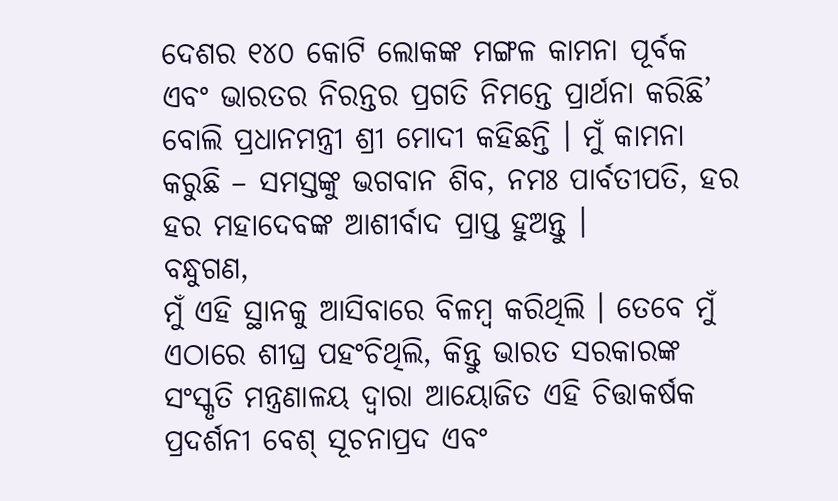ଦେଶର ୧୪୦ କୋଟି ଲୋକଙ୍କ ମଙ୍ଗଳ କାମନା ପୂର୍ବକ ଏବଂ ଭାରତର ନିରନ୍ତର ପ୍ରଗତି ନିମନ୍ତେ ପ୍ରାର୍ଥନା କରିଛି’ ବୋଲି ପ୍ରଧାନମନ୍ତ୍ରୀ ଶ୍ରୀ ମୋଦୀ କହିଛନ୍ତି । ମୁଁ କାମନା କରୁଛି – ସମସ୍ତଙ୍କୁ ଭଗବାନ ଶିବ, ନମଃ ପାର୍ବତୀପତି, ହର ହର ମହାଦେବଙ୍କ ଆଶୀର୍ବାଦ ପ୍ରାପ୍ତ ହୁଅନ୍ତୁ ।
ବନ୍ଧୁଗଣ,
ମୁଁ ଏହି ସ୍ଥାନକୁ ଆସିବାରେ ବିଳମ୍ବ କରିଥିଲି । ତେବେ ମୁଁ ଏଠାରେ ଶୀଘ୍ର ପହଂଚିଥିଲି, କିନ୍ତୁ ଭାରତ ସରକାରଙ୍କ ସଂସ୍କୃତି ମନ୍ତ୍ରଣାଳୟ ଦ୍ୱାରା ଆୟୋଜିତ ଏହି ଚିତ୍ତାକର୍ଷକ ପ୍ରଦର୍ଶନୀ ବେଶ୍ ସୂଚନାପ୍ରଦ ଏବଂ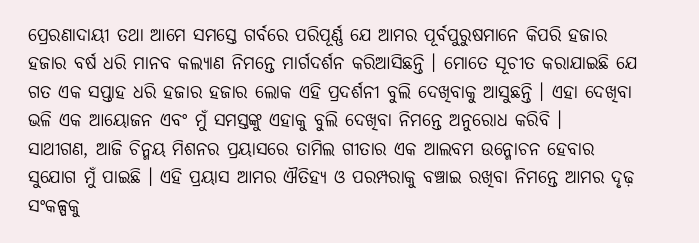ପ୍ରେରଣାଦାୟୀ ତଥା ଆମେ ସମସ୍ତେ ଗର୍ବରେ ପରିପୂର୍ଣ୍ଣ ଯେ ଆମର ପୂର୍ବପୁରୁଷମାନେ କିପରି ହଜାର ହଜାର ବର୍ଷ ଧରି ମାନବ କଲ୍ୟାଣ ନିମନ୍ତେ ମାର୍ଗଦର୍ଶନ କରିଆସିଛନ୍ତି । ମୋତେ ସୂଚୀତ କରାଯାଇଛି ଯେ ଗତ ଏକ ସପ୍ତାହ ଧରି ହଜାର ହଜାର ଲୋକ ଏହି ପ୍ରଦର୍ଶନୀ ବୁଲି ଦେଖିବାକୁ ଆସୁଛନ୍ତି । ଏହା ଦେଖିବା ଭଳି ଏକ ଆୟୋଜନ ଏବଂ ମୁଁ ସମସ୍ତଙ୍କୁ ଏହାକୁ ବୁଲି ଦେଖିବା ନିମନ୍ତେ ଅନୁରୋଧ କରିବି ।
ସାଥୀଗଣ, ଆଜି ଚିନ୍ମୟ ମିଶନର ପ୍ରୟାସରେ ତାମିଲ ଗୀତାର ଏକ ଆଲବମ ଉନ୍ମୋଚନ ହେବାର ସୁଯୋଗ ମୁଁ ପାଇଛି । ଏହି ପ୍ରୟାସ ଆମର ଐତିହ୍ୟ ଓ ପରମ୍ପରାକୁ ବଞ୍ଚାଇ ରଖିବା ନିମନ୍ତେ ଆମର ଦୃଢ଼ ସଂକଳ୍ପକୁ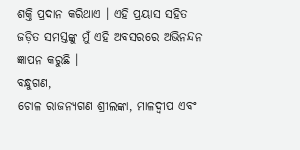ଶକ୍ତି ପ୍ରଦାନ କରିଥାଏ । ଏହି ପ୍ରୟାସ ସହିତ ଜଡ଼ିତ ସମସ୍ତଙ୍କୁ ମୁଁ ଏହି ଅବସରରେ ଅଭିନନ୍ଦନ ଜ୍ଞାପନ କରୁଛି ।
ବନ୍ଧୁଗଣ,
ଚୋଳ ରାଜନ୍ୟଗଣ ଶ୍ରୀଲଙ୍କା, ମାଳଦ୍ୱୀପ ଏବଂ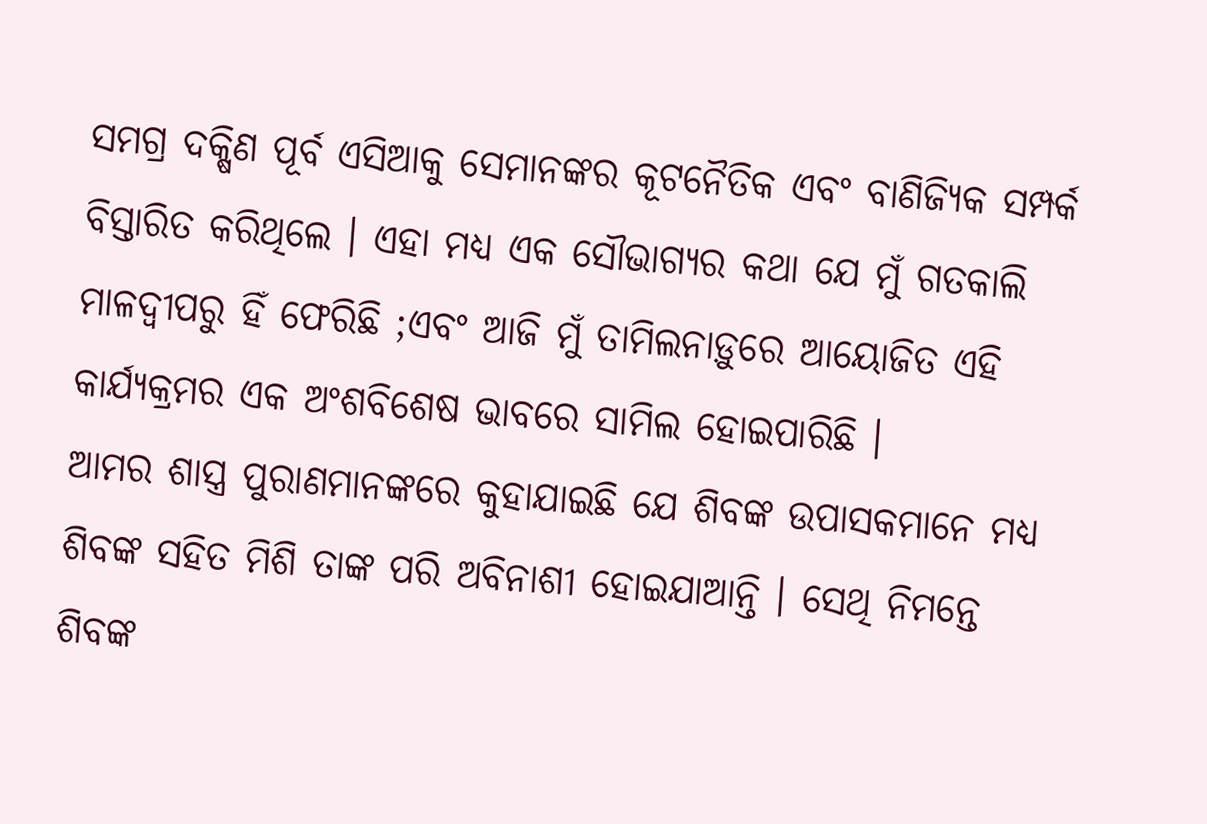ସମଗ୍ର ଦକ୍ଷିଣ ପୂର୍ବ ଏସିଆକୁ ସେମାନଙ୍କର କୂଟନୈତିକ ଏବଂ ବାଣିଜ୍ୟିକ ସମ୍ପର୍କ ବିସ୍ତାରିତ କରିଥିଲେ । ଏହା ମଧ୍ୟ ଏକ ସୌଭାଗ୍ୟର କଥା ଯେ ମୁଁ ଗତକାଲି ମାଳଦ୍ୱୀପରୁ ହିଁ ଫେରିଛି ;ଏବଂ ଆଜି ମୁଁ ତାମିଲନାଡ଼ୁରେ ଆୟୋଜିତ ଏହି କାର୍ଯ୍ୟକ୍ରମର ଏକ ଅଂଶବିଶେଷ ଭାବରେ ସାମିଲ ହୋଇପାରିଛି ।
ଆମର ଶାସ୍ତ୍ର ପୁରାଣମାନଙ୍କରେ କୁହାଯାଇଛି ଯେ ଶିବଙ୍କ ଉପାସକମାନେ ମଧ୍ୟ ଶିବଙ୍କ ସହିତ ମିଶି ତାଙ୍କ ପରି ଅବିନାଶୀ ହୋଇଯାଆନ୍ତି । ସେଥି ନିମନ୍ତେ ଶିବଙ୍କ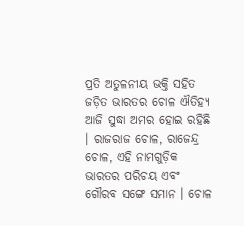ପ୍ରତି ଅତୁଳନୀୟ ଭକ୍ତି ସହିତ ଜଡ଼ିତ ଭାରତର ଚୋଳ ଐତିହ୍ୟ ଆଜି ସୁଦ୍ଧା ଅମର ହୋଇ ରହିଛି । ରାଜରାଜ ଚୋଳ, ରାଜେନ୍ଦ୍ର ଚୋଳ, ଏହି ନାମଗୁଡ଼ିକ ଭାରତର ପରିଚୟ ଏବଂ ଗୌରବ ସଙ୍ଗେ ସମାନ । ଚୋଳ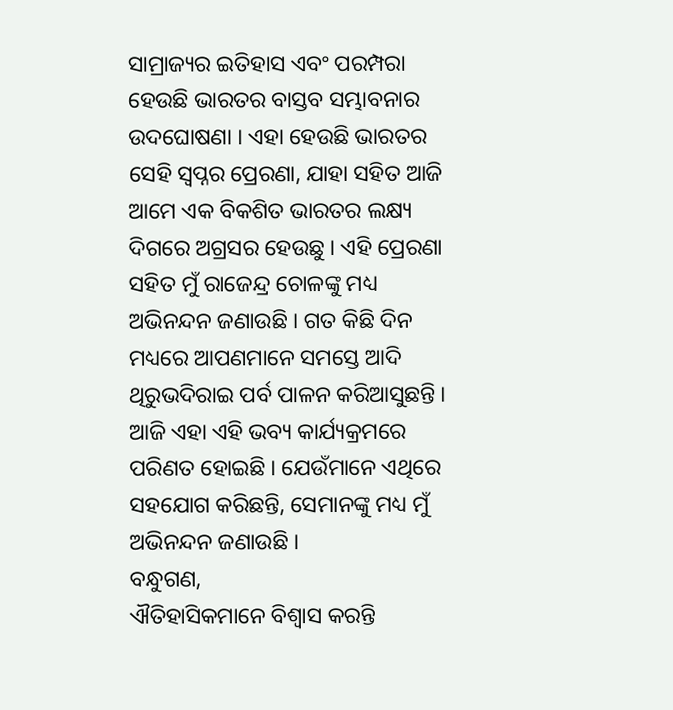ସାମ୍ରାଜ୍ୟର ଇତିହାସ ଏବଂ ପରମ୍ପରା ହେଉଛି ଭାରତର ବାସ୍ତବ ସମ୍ଭାବନାର ଉଦଘୋଷଣା । ଏହା ହେଉଛି ଭାରତର ସେହି ସ୍ୱପ୍ନର ପ୍ରେରଣା, ଯାହା ସହିତ ଆଜି ଆମେ ଏକ ବିକଶିତ ଭାରତର ଲକ୍ଷ୍ୟ ଦିଗରେ ଅଗ୍ରସର ହେଉଛୁ । ଏହି ପ୍ରେରଣା ସହିତ ମୁଁ ରାଜେନ୍ଦ୍ର ଚୋଳଙ୍କୁ ମଧ୍ୟ ଅଭିନନ୍ଦନ ଜଣାଉଛି । ଗତ କିଛି ଦିନ ମଧ୍ୟରେ ଆପଣମାନେ ସମସ୍ତେ ଆଦି ଥିରୁଭଦିରାଇ ପର୍ବ ପାଳନ କରିଆସୁଛନ୍ତି । ଆଜି ଏହା ଏହି ଭବ୍ୟ କାର୍ଯ୍ୟକ୍ରମରେ ପରିଣତ ହୋଇଛି । ଯେଉଁମାନେ ଏଥିରେ ସହଯୋଗ କରିଛନ୍ତି, ସେମାନଙ୍କୁ ମଧ୍ୟ ମୁଁ ଅଭିନନ୍ଦନ ଜଣାଉଛି ।
ବନ୍ଧୁଗଣ,
ଐତିହାସିକମାନେ ବିଶ୍ୱାସ କରନ୍ତି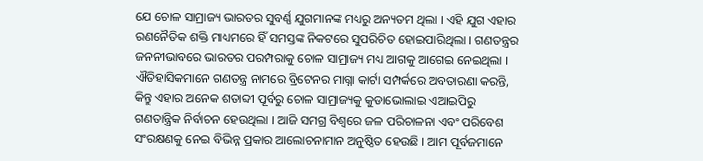ଯେ ଚୋଳ ସାମ୍ରାଜ୍ୟ ଭାରତର ସୁବର୍ଣ୍ଣ ଯୁଗମାନଙ୍କ ମଧ୍ୟରୁ ଅନ୍ୟତମ ଥିଲା । ଏହି ଯୁଗ ଏହାର ରଣନୈତିକ ଶକ୍ତି ମାଧ୍ୟମରେ ହିଁ ସମସ୍ତଙ୍କ ନିକଟରେ ସୁପରିଚିତ ହୋଇପାରିଥିଲା । ଗଣତନ୍ତ୍ରର ଜନନୀଭାବରେ ଭାରତର ପରମ୍ପରାକୁ ଚୋଳ ସାମ୍ରାଜ୍ୟ ମଧ୍ୟ ଆଗକୁ ଆଗେଇ ନେଇଥିଲା । ଐତିହାସିକମାନେ ଗଣତନ୍ତ୍ର ନାମରେ ବ୍ରିଟେନର ମାଗ୍ନା କାର୍ଟା ସମ୍ପର୍କରେ ଅବତାରଣା କରନ୍ତି, କିନ୍ତୁ ଏହାର ଅନେକ ଶତାବ୍ଦୀ ପୂର୍ବରୁ ଚୋଳ ସାମ୍ରାଜ୍ୟକୁ କୁଡାଭୋଲାଇ ଏଆଇପିରୁ ଗଣତାନ୍ତ୍ରିକ ନିର୍ବାଚନ ହେଉଥିଲା । ଆଜି ସମଗ୍ର ବିଶ୍ୱରେ ଜଳ ପରିଚାଳନା ଏବଂ ପରିବେଶ ସଂରକ୍ଷଣକୁ ନେଇ ବିଭିନ୍ନ ପ୍ରକାର ଆଲୋଚନାମାନ ଅନୁଷ୍ଠିତ ହେଉଛି । ଆମ ପୂର୍ବଜମାନେ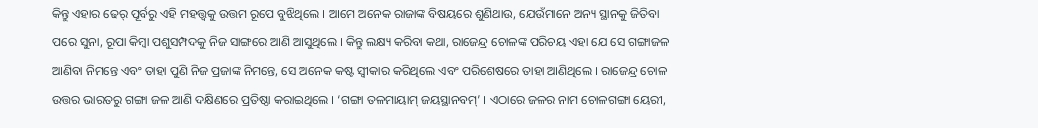କିନ୍ତୁ ଏହାର ଢେର୍ ପୂର୍ବରୁ ଏହି ମହତ୍ତ୍ୱକୁ ଉତ୍ତମ ରୂପେ ବୁଝିଥିଲେ । ଆମେ ଅନେକ ରାଜାଙ୍କ ବିଷୟରେ ଶୁଣିଥାଉ, ଯେଉଁମାନେ ଅନ୍ୟ ସ୍ଥାନକୁ ଜିତିବା ପରେ ସୁନା, ରୂପା କିମ୍ବା ପଶୁସମ୍ପଦକୁ ନିଜ ସାଙ୍ଗରେ ଆଣି ଆସୁଥିଲେ । କିନ୍ତୁ ଲକ୍ଷ୍ୟ କରିବା କଥା, ରାଜେନ୍ଦ୍ର ଚୋଳଙ୍କ ପରିଚୟ ଏହା ଯେ ସେ ଗଙ୍ଗାଜଳ ଆଣିବା ନିମନ୍ତେ ଏବଂ ତାହା ପୁଣି ନିଜ ପ୍ରଜାଙ୍କ ନିମନ୍ତେ, ସେ ଅନେକ କଷ୍ଟ ସ୍ୱୀକାର କରିଥିଲେ ଏବଂ ପରିଶେଷରେ ତାହା ଆଣିଥିଲେ । ରାଜେନ୍ଦ୍ର ଚୋଳ ଉତ୍ତର ଭାରତରୁ ଗଙ୍ଗା ଜଳ ଆଣି ଦକ୍ଷିଣରେ ପ୍ରତିଷ୍ଠା କରାଇଥିଲେ । ‘ଗଙ୍ଗା ତଳମାୟାମ୍ ଜୟସ୍ଥାନବମ୍’ । ଏଠାରେ ଜଳର ନାମ ଚୋଳଗଙ୍ଗା ୟେରୀ,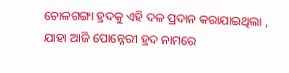ଚୋଳଗଙ୍ଗା ହ୍ରଦକୁ ଏହି ଦଳ ପ୍ରଦାନ କରାଯାଇଥିଲା , ଯାହା ଆଜି ପୋନ୍ନେରୀ ହ୍ରଦ ନାମରେ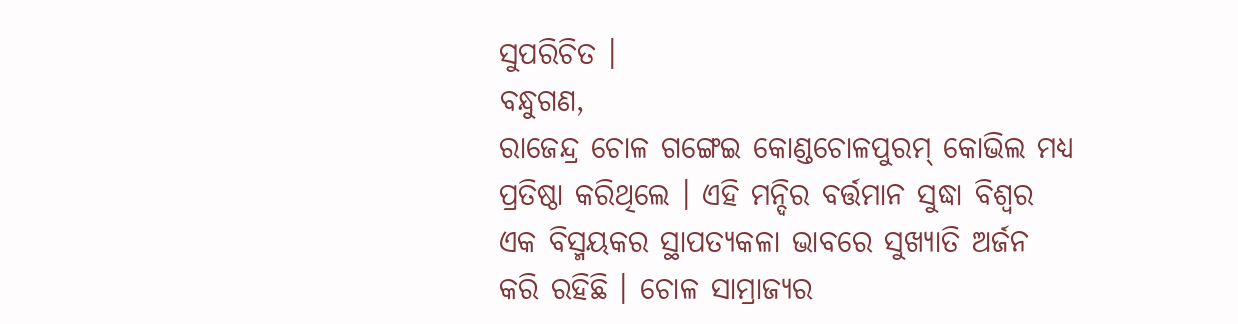ସୁପରିଚିତ ।
ବନ୍ଧୁଗଣ,
ରାଜେନ୍ଦ୍ର ଚୋଳ ଗଙ୍ଗେଇ କୋଣ୍ଡଚୋଳପୁରମ୍ କୋଭିଲ ମଧ୍ୟ ପ୍ରତିଷ୍ଠା କରିଥିଲେ । ଏହି ମନ୍ଦିର ବର୍ତ୍ତମାନ ସୁଦ୍ଧା ବିଶ୍ୱର ଏକ ବିସ୍ମୟକର ସ୍ଥାପତ୍ୟକଳା ଭାବରେ ସୁଖ୍ୟାତି ଅର୍ଜନ କରି ରହିଛି । ଚୋଳ ସାମ୍ରାଜ୍ୟର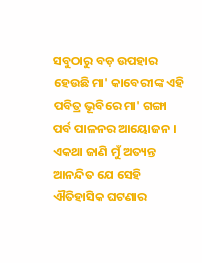ସବୁଠାରୁ ବଡ଼ ଉପହାର ହେଉଛି ମା' କାବେରୀଙ୍କ ଏହି ପବିତ୍ର ଭୂବିରେ ମା' ଗଙ୍ଗା ପର୍ବ ପାଳନର ଆୟୋଜନ । ଏକଥା ଜାଣି ମୁଁ ଅତ୍ୟନ୍ତ ଆନନ୍ଦିତ ଯେ ସେହି ଐତିହାସିକ ଘଟଣାର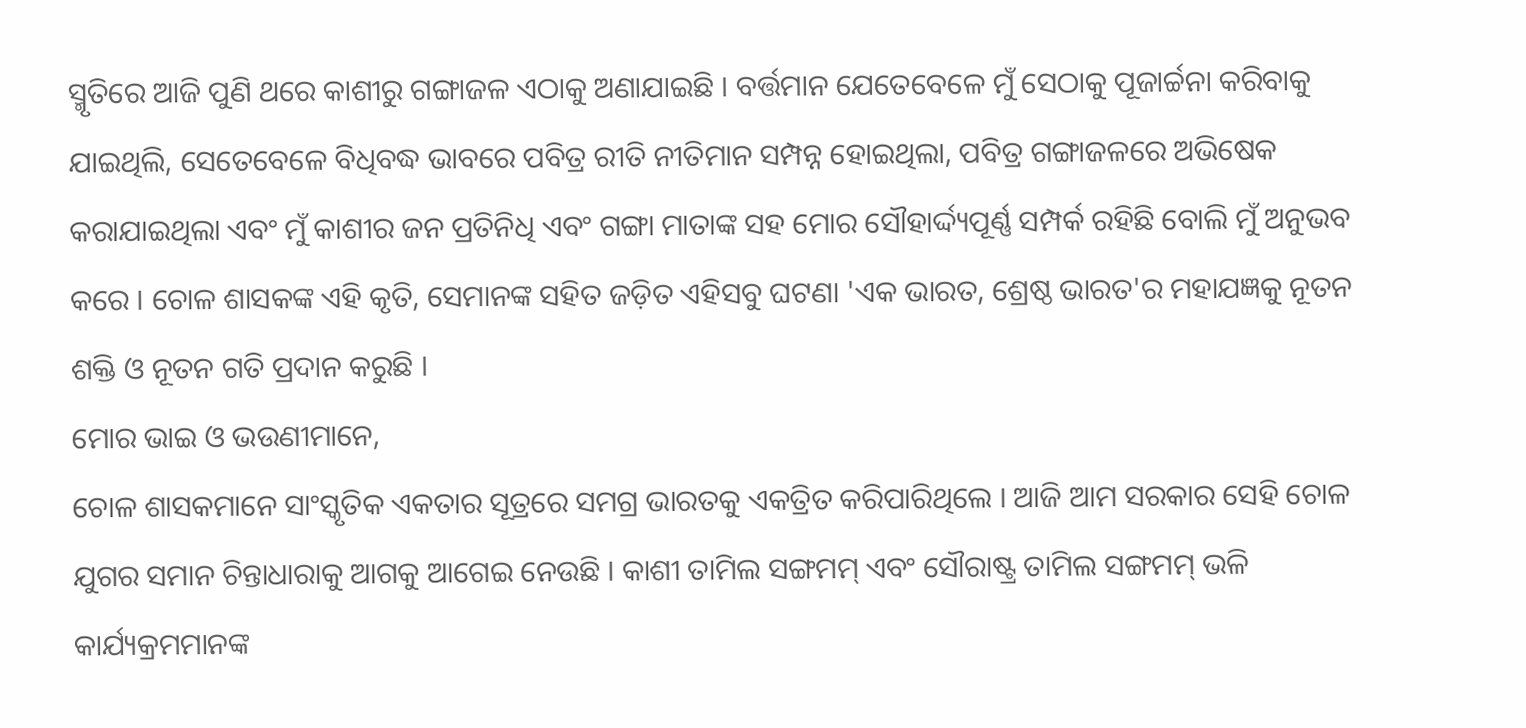ସ୍ମୃତିରେ ଆଜି ପୁଣି ଥରେ କାଶୀରୁ ଗଙ୍ଗାଜଳ ଏଠାକୁ ଅଣାଯାଇଛି । ବର୍ତ୍ତମାନ ଯେତେବେଳେ ମୁଁ ସେଠାକୁ ପୂଜାର୍ଚ୍ଚନା କରିବାକୁ ଯାଇଥିଲି, ସେତେବେଳେ ବିଧିବଦ୍ଧ ଭାବରେ ପବିତ୍ର ରୀତି ନୀତିମାନ ସମ୍ପନ୍ନ ହୋଇଥିଲା, ପବିତ୍ର ଗଙ୍ଗାଜଳରେ ଅଭିଷେକ କରାଯାଇଥିଲା ଏବଂ ମୁଁ କାଶୀର ଜନ ପ୍ରତିନିଧି ଏବଂ ଗଙ୍ଗା ମାତାଙ୍କ ସହ ମୋର ସୌହାର୍ଦ୍ଦ୍ୟପୂର୍ଣ୍ଣ ସମ୍ପର୍କ ରହିଛି ବୋଲି ମୁଁ ଅନୁଭବ କରେ । ଚୋଳ ଶାସକଙ୍କ ଏହି କୃତି, ସେମାନଙ୍କ ସହିତ ଜଡ଼ିତ ଏହିସବୁ ଘଟଣା 'ଏକ ଭାରତ, ଶ୍ରେଷ୍ଠ ଭାରତ'ର ମହାଯଜ୍ଞକୁ ନୂତନ ଶକ୍ତି ଓ ନୂତନ ଗତି ପ୍ରଦାନ କରୁଛି ।
ମୋର ଭାଇ ଓ ଭଉଣୀମାନେ,
ଚୋଳ ଶାସକମାନେ ସାଂସ୍କୃତିକ ଏକତାର ସୂତ୍ରରେ ସମଗ୍ର ଭାରତକୁ ଏକତ୍ରିତ କରିପାରିଥିଲେ । ଆଜି ଆମ ସରକାର ସେହି ଚୋଳ ଯୁଗର ସମାନ ଚିନ୍ତାଧାରାକୁ ଆଗକୁ ଆଗେଇ ନେଉଛି । କାଶୀ ତାମିଲ ସଙ୍ଗମମ୍ ଏବଂ ସୌରାଷ୍ଟ୍ର ତାମିଲ ସଙ୍ଗମମ୍ ଭଳି କାର୍ଯ୍ୟକ୍ରମମାନଙ୍କ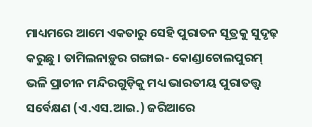ମାଧ୍ୟମରେ ଆମେ ଏକତାରୁ ସେହି ପୁରାତନ ସୂତ୍ରକୁ ସୁଦୃଢ଼ କରୁଛୁ । ତାମିଲନାଡ଼ୁର ଗଙ୍ଗାଇ- କୋଣ୍ଡାଚୋଲପୁରମ୍ ଭଳି ପ୍ରାଚୀନ ମନ୍ଦିରଗୁଡ଼ିକୁ ମଧ୍ୟ ଭାରତୀୟ ପୁରାତତ୍ତ୍ୱ ସର୍ବେକ୍ଷଣ (ଏ.ଏସ.ଆଇ.) ଜରିଆରେ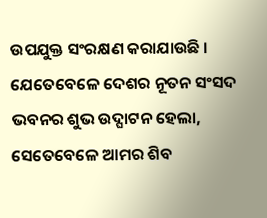ଉପଯୁକ୍ତ ସଂରକ୍ଷଣ କରାଯାଉଛି । ଯେତେବେଳେ ଦେଶର ନୂତନ ସଂସଦ ଭବନର ଶୁଭ ଉଦ୍ଘାଟନ ହେଲା, ସେତେବେଳେ ଆମର ଶିବ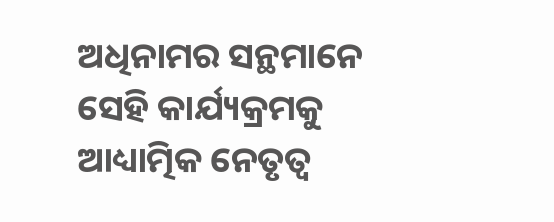ଅଧିନାମର ସନ୍ଥମାନେ ସେହି କାର୍ଯ୍ୟକ୍ରମକୁ ଆଧ୍ୟାତ୍ମିକ ନେତୃତ୍ୱ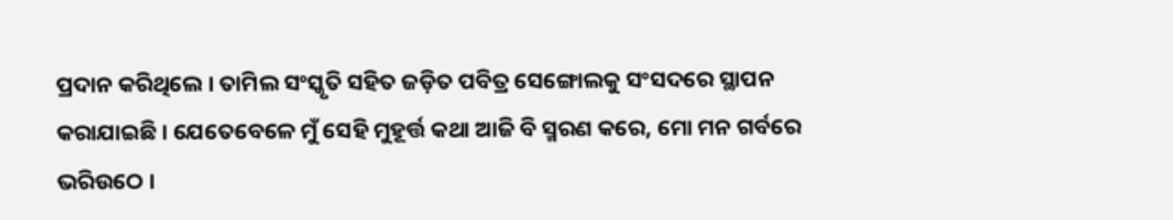ପ୍ରଦାନ କରିଥିଲେ । ତାମିଲ ସଂସ୍କୃତି ସହିତ ଜଡ଼ିତ ପବିତ୍ର ସେଙ୍ଗୋଲକୁ ସଂସଦରେ ସ୍ଥାପନ କରାଯାଇଛି । ଯେତେବେଳେ ମୁଁ ସେହି ମୁହୂର୍ତ୍ତ କଥା ଆଜି ବି ସ୍ମରଣ କରେ, ମୋ ମନ ଗର୍ବରେ ଭରିଉଠେ ।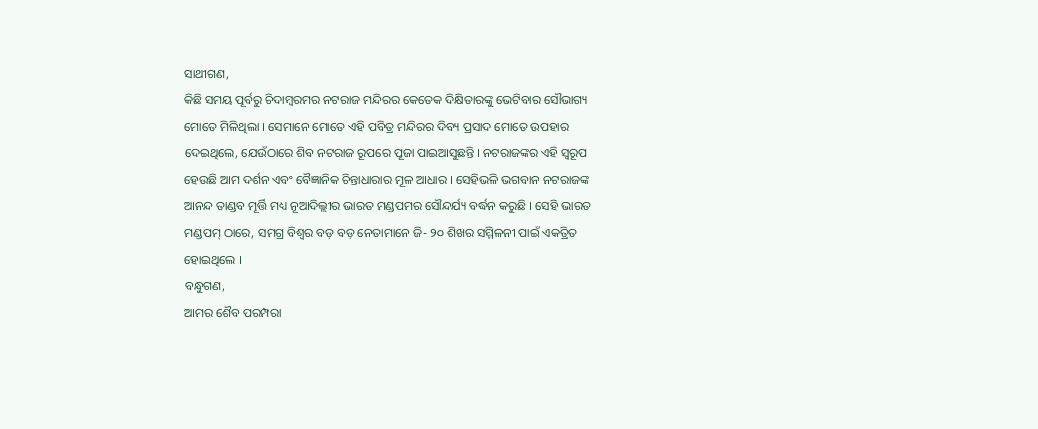ସାଥୀଗଣ,
କିଛି ସମୟ ପୂର୍ବରୁ ଚିଦାମ୍ବରମର ନଟରାଜ ମନ୍ଦିରର କେତେକ ଦିକ୍ଷିତାରଙ୍କୁ ଭେଟିବାର ସୌଭାଗ୍ୟ ମୋତେ ମିଳିଥିଲା । ସେମାନେ ମୋତେ ଏହି ପବିତ୍ର ମନ୍ଦିରର ଦିବ୍ୟ ପ୍ରସାଦ ମୋତେ ଉପହାର ଦେଇଥିଲେ, ଯେଉଁଠାରେ ଶିବ ନଟରାଜ ରୂପରେ ପୂଜା ପାଇଆସୁଛନ୍ତି । ନଟରାଜଙ୍କର ଏହି ସ୍ୱରୂପ ହେଉଛି ଆମ ଦର୍ଶନ ଏବଂ ବୈଜ୍ଞାନିକ ଚିନ୍ତାଧାରାର ମୂଳ ଆଧାର । ସେହିଭଳି ଭଗବାନ ନଟରାଜଙ୍କ ଆନନ୍ଦ ତାଣ୍ଡବ ମୂର୍ତ୍ତି ମଧ୍ୟ ନୂଆଦିଲ୍ଲୀର ଭାରତ ମଣ୍ଡପମର ସୌନ୍ଦର୍ଯ୍ୟ ବର୍ଦ୍ଧନ କରୁଛି । ସେହି ଭାରତ ମଣ୍ଡପମ୍ ଠାରେ, ସମଗ୍ର ବିଶ୍ୱର ବଡ଼ ବଡ଼ ନେତାମାନେ ଜି- ୨୦ ଶିଖର ସମ୍ମିଳନୀ ପାଇଁ ଏକତ୍ରିତ ହୋଇଥିଲେ ।
ବନ୍ଧୁଗଣ,
ଆମର ଶୈବ ପରମ୍ପରା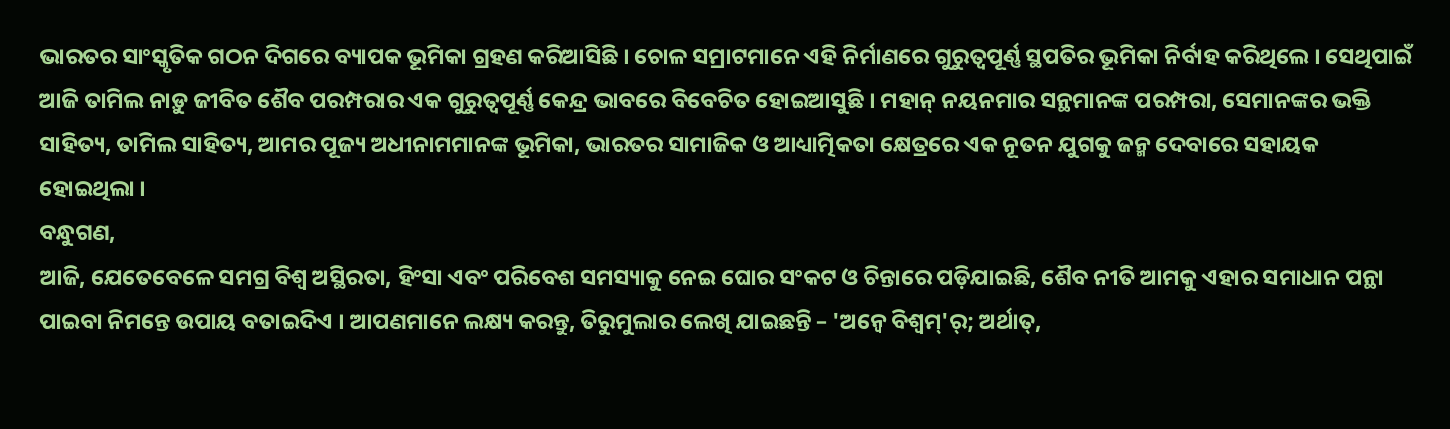ଭାରତର ସାଂସ୍କୃତିକ ଗଠନ ଦିଗରେ ବ୍ୟାପକ ଭୂମିକା ଗ୍ରହଣ କରିଆସିଛି । ଚୋଳ ସମ୍ରାଟମାନେ ଏହି ନିର୍ମାଣରେ ଗୁରୁତ୍ୱପୂର୍ଣ୍ଣ ସ୍ଥପତିର ଭୂମିକା ନିର୍ବାହ କରିଥିଲେ । ସେଥିପାଇଁ ଆଜି ତାମିଲ ନାଡ଼ୁ ଜୀବିତ ଶୈବ ପରମ୍ପରାର ଏକ ଗୁରୁତ୍ୱପୂର୍ଣ୍ଣ କେନ୍ଦ୍ର ଭାବରେ ବିବେଚିତ ହୋଇଆସୁଛି । ମହାନ୍ ନୟନମାର ସନ୍ଥମାନଙ୍କ ପରମ୍ପରା, ସେମାନଙ୍କର ଭକ୍ତି ସାହିତ୍ୟ, ତାମିଲ ସାହିତ୍ୟ, ଆମର ପୂଜ୍ୟ ଅଧୀନାମମାନଙ୍କ ଭୂମିକା, ଭାରତର ସାମାଜିକ ଓ ଆଧ୍ୟାତ୍ମିକତା କ୍ଷେତ୍ରରେ ଏକ ନୂତନ ଯୁଗକୁ ଜନ୍ମ ଦେବାରେ ସହାୟକ ହୋଇଥିଲା ।
ବନ୍ଧୁଗଣ,
ଆଜି, ଯେତେବେଳେ ସମଗ୍ର ବିଶ୍ୱ ଅସ୍ଥିରତା, ହିଂସା ଏବଂ ପରିବେଶ ସମସ୍ୟାକୁ ନେଇ ଘୋର ସଂକଟ ଓ ଚିନ୍ତାରେ ପଡ଼ିଯାଇଛି, ଶୈବ ନୀତି ଆମକୁ ଏହାର ସମାଧାନ ପନ୍ଥା ପାଇବା ନିମନ୍ତେ ଉପାୟ ବତାଇଦିଏ । ଆପଣମାନେ ଲକ୍ଷ୍ୟ କରନ୍ତୁ, ତିରୁମୁଲାର ଲେଖି ଯାଇଛନ୍ତି – 'ଅନ୍ୱେ ବିଶ୍ୱମ୍'ର୍; ଅର୍ଥାତ୍,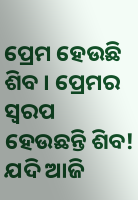ପ୍ରେମ ହେଉଛି ଶିବ । ପ୍ରେମର ସ୍ୱରପ ହେଉଛନ୍ତି ଶିବ! ଯଦି ଆଜି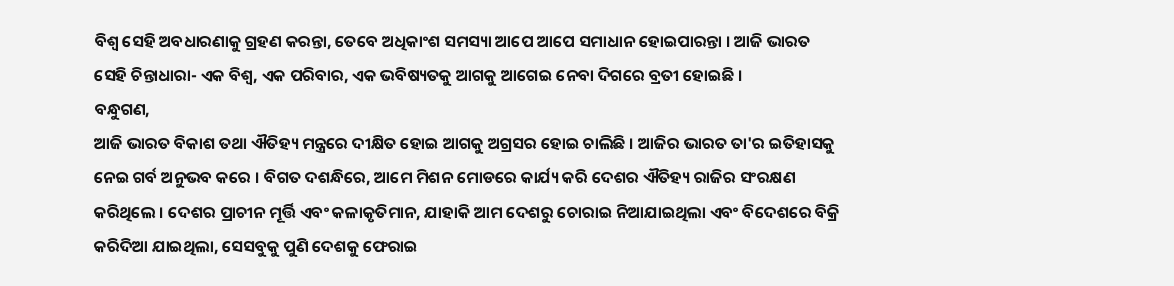ବିଶ୍ୱ ସେହି ଅବଧାରଣାକୁ ଗ୍ରହଣ କରନ୍ତା, ତେବେ ଅଧିକାଂଶ ସମସ୍ୟା ଆପେ ଆପେ ସମାଧାନ ହୋଇପାରନ୍ତା । ଆଜି ଭାରତ ସେହି ଚିନ୍ତାଧାରା- ଏକ ବିଶ୍ୱ, ଏକ ପରିବାର, ଏକ ଭବିଷ୍ୟତକୁ ଆଗକୁ ଆଗେଇ ନେବା ଦିଗରେ ବ୍ରତୀ ହୋଇଛି ।
ବନ୍ଧୁଗଣ,
ଆଜି ଭାରତ ବିକାଶ ତଥା ଐତିହ୍ୟ ମନ୍ତ୍ରରେ ଦୀକ୍ଷିତ ହୋଇ ଆଗକୁ ଅଗ୍ରସର ହୋଇ ଚାଲିଛି । ଆଜିର ଭାରତ ତା'ର ଇତିହାସକୁ ନେଇ ଗର୍ବ ଅନୁଭବ କରେ । ବିଗତ ଦଶନ୍ଧିରେ, ଆମେ ମିଶନ ମୋଡରେ କାର୍ଯ୍ୟ କରି ଦେଶର ଐତିହ୍ୟ ରାଜିର ସଂରକ୍ଷଣ କରିଥିଲେ । ଦେଶର ପ୍ରାଚୀନ ମୂର୍ତ୍ତି ଏବଂ କଳାକୃତିମାନ, ଯାହାକି ଆମ ଦେଶରୁ ଚୋରାଇ ନିଆଯାଇଥିଲା ଏବଂ ବିଦେଶରେ ବିକ୍ରି କରିଦିଆ ଯାଇଥିଲା, ସେସବୁକୁ ପୁଣି ଦେଶକୁ ଫେରାଇ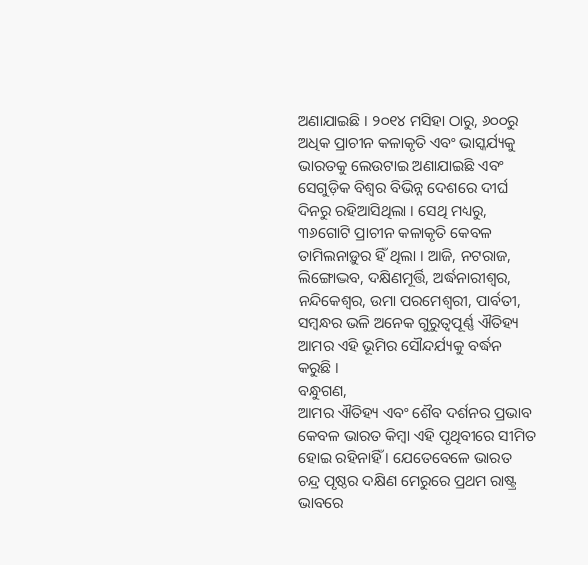ଅଣାଯାଇଛି । ୨୦୧୪ ମସିହା ଠାରୁ, ୬୦୦ରୁ ଅଧିକ ପ୍ରାଚୀନ କଳାକୃତି ଏବଂ ଭାସ୍କର୍ଯ୍ୟକୁ ଭାରତକୁ ଲେଉଟାଇ ଅଣାଯାଇଛି ଏବଂ ସେଗୁଡ଼ିକ ବିଶ୍ୱର ବିଭିନ୍ନ ଦେଶରେ ଦୀର୍ଘ ଦିନରୁ ରହିଆସିଥିଲା । ସେଥି ମଧ୍ୟରୁ, ୩୬ଗୋଟି ପ୍ରାଚୀନ କଳାକୃତି କେବଳ ତାମିଲନାଡ଼ୁର ହିଁ ଥିଲା । ଆଜି, ନଟରାଜ, ଲିଙ୍ଗୋଦ୍ଭବ, ଦକ୍ଷିଣମୂର୍ତ୍ତି, ଅର୍ଦ୍ଧନାରୀଶ୍ୱର, ନନ୍ଦିକେଶ୍ୱର, ଉମା ପରମେଶ୍ୱରୀ, ପାର୍ବତୀ, ସମ୍ବନ୍ଧର ଭଳି ଅନେକ ଗୁରୁତ୍ୱପୂର୍ଣ୍ଣ ଐତିହ୍ୟ ଆମର ଏହି ଭୂମିର ସୌନ୍ଦର୍ଯ୍ୟକୁ ବର୍ଦ୍ଧନ କରୁଛି ।
ବନ୍ଧୁଗଣ,
ଆମର ଐତିହ୍ୟ ଏବଂ ଶୈବ ଦର୍ଶନର ପ୍ରଭାବ କେବଳ ଭାରତ କିମ୍ବା ଏହି ପୃଥିବୀରେ ସୀମିତ ହୋଇ ରହିନାହିଁ । ଯେତେବେଳେ ଭାରତ ଚନ୍ଦ୍ର ପୃଷ୍ଠର ଦକ୍ଷିଣ ମେରୁରେ ପ୍ରଥମ ରାଷ୍ଟ୍ର ଭାବରେ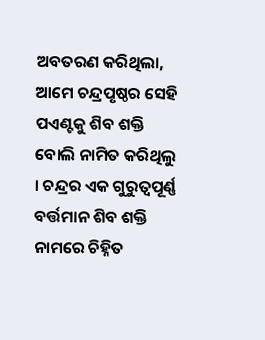ଅବତରଣ କରିଥିଲା, ଆମେ ଚନ୍ଦ୍ରପୃଷ୍ଠର ସେହି ପଏଣ୍ଟକୁ ଶିବ ଶକ୍ତି ବୋଲି ନାମିତ କରିଥିଲୁ । ଚନ୍ଦ୍ରର ଏକ ଗୁରୁତ୍ୱପୂର୍ଣ୍ଣ ବର୍ତ୍ତମାନ ଶିବ ଶକ୍ତି ନାମରେ ଚିହ୍ନିତ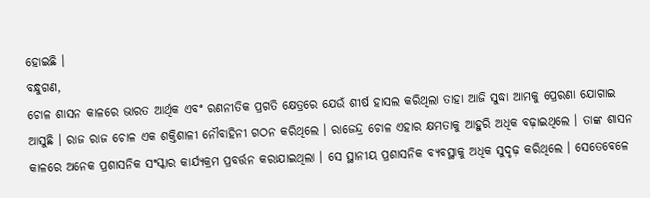ହୋଇଛି ।
ବନ୍ଧୁଗଣ,
ଚୋଳ ଶାସନ କାଳରେ ଭାରତ ଆର୍ଥିକ ଏବଂ ରଣନୀତିକ ପ୍ରଗତି କ୍ଷେତ୍ରରେ ଯେଉଁ ଶୀର୍ଷ ହାସଲ କରିଥିଲା ତାହା ଆଜି ସୁଦ୍ଧା ଆମକୁ ପ୍ରେରଣା ଯୋଗାଇ ଆସୁଛି । ରାଜ ରାଜ ଚୋଳ ଏକ ଶକ୍ତିଶାଳୀ ନୌବାହିନୀ ଗଠନ କରିଥିଲେ । ରାଜେନ୍ଦ୍ର ଚୋଳ ଏହାର କ୍ଷମତାକୁ ଆହୁରି ଅଧିକ ବଢ଼ାଇଥିଲେ । ତାଙ୍କ ଶାସନ କାଳରେ ଅନେକ ପ୍ରଶାସନିକ ସଂସ୍କାର କାର୍ଯ୍ୟକ୍ରମ ପ୍ରବର୍ତ୍ତନ କରାଯାଇଥିଲା । ସେ ସ୍ଥାନୀୟ ପ୍ରଶାସନିକ ବ୍ୟବସ୍ଥାକୁ ଅଧିକ ସୁଦୃଢ଼ କରିଥିଲେ । ସେତେବେଳେ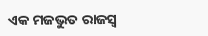ଏକ ମଜଭୁତ ରାଜସ୍ୱ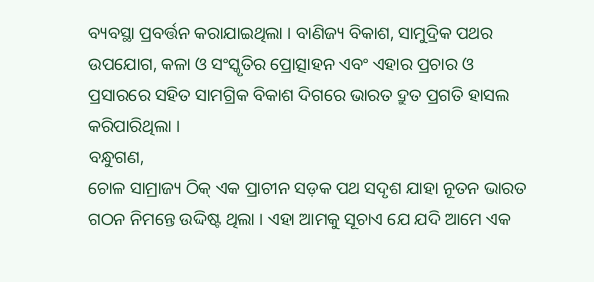ବ୍ୟବସ୍ଥା ପ୍ରବର୍ତ୍ତନ କରାଯାଇଥିଲା । ବାଣିଜ୍ୟ ବିକାଶ, ସାମୁଦ୍ରିକ ପଥର ଉପଯୋଗ, କଳା ଓ ସଂସ୍କୃତିର ପ୍ରୋତ୍ସାହନ ଏବଂ ଏହାର ପ୍ରଚାର ଓ ପ୍ରସାରରେ ସହିତ ସାମଗ୍ରିକ ବିକାଶ ଦିଗରେ ଭାରତ ଦ୍ରୁତ ପ୍ରଗତି ହାସଲ କରିପାରିଥିଲା ।
ବନ୍ଧୁଗଣ,
ଚୋଳ ସାମ୍ରାଜ୍ୟ ଠିକ୍ ଏକ ପ୍ରାଚୀନ ସଡ଼କ ପଥ ସଦୃଶ ଯାହା ନୂତନ ଭାରତ ଗଠନ ନିମନ୍ତେ ଉଦ୍ଦିଷ୍ଟ ଥିଲା । ଏହା ଆମକୁ ସୂଚାଏ ଯେ ଯଦି ଆମେ ଏକ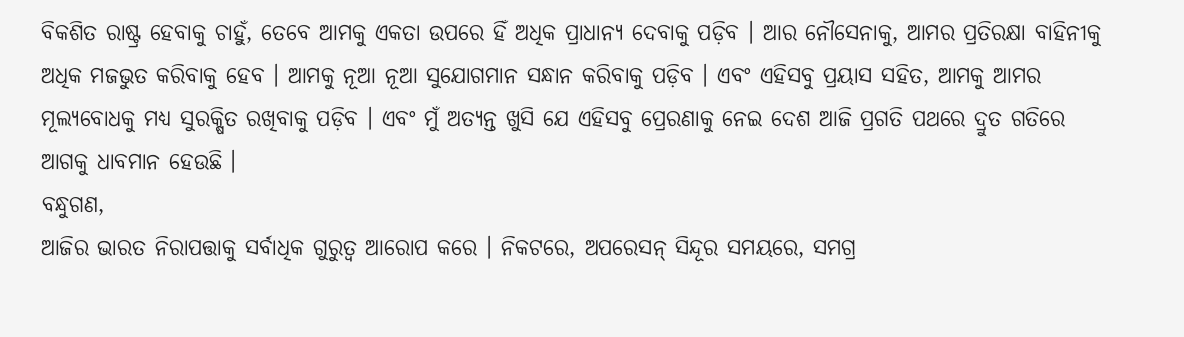ବିକଶିତ ରାଷ୍ଟ୍ର ହେବାକୁ ଚାହୁଁ, ତେବେ ଆମକୁ ଏକତା ଉପରେ ହିଁ ଅଧିକ ପ୍ରାଧାନ୍ୟ ଦେବାକୁ ପଡ଼ିବ । ଆର ନୌସେନାକୁ, ଆମର ପ୍ରତିରକ୍ଷା ବାହିନୀକୁ ଅଧିକ ମଜଭୁତ କରିବାକୁ ହେବ । ଆମକୁ ନୂଆ ନୂଆ ସୁଯୋଗମାନ ସନ୍ଧାନ କରିବାକୁ ପଡ଼ିବ । ଏବଂ ଏହିସବୁ ପ୍ରୟାସ ସହିତ, ଆମକୁ ଆମର ମୂଲ୍ୟବୋଧକୁ ମଧ୍ୟ ସୁରକ୍ଷିତ ରଖିବାକୁ ପଡ଼ିବ । ଏବଂ ମୁଁ ଅତ୍ୟନ୍ତ ଖୁସି ଯେ ଏହିସବୁ ପ୍ରେରଣାକୁ ନେଇ ଦେଶ ଆଜି ପ୍ରଗତି ପଥରେ ଦ୍ରୁତ ଗତିରେ ଆଗକୁ ଧାବମାନ ହେଉଛି ।
ବନ୍ଧୁଗଣ,
ଆଜିର ଭାରତ ନିରାପତ୍ତାକୁ ସର୍ବାଧିକ ଗୁରୁତ୍ୱ ଆରୋପ କରେ । ନିକଟରେ, ଅପରେସନ୍ ସିନ୍ଦୂର ସମୟରେ, ସମଗ୍ର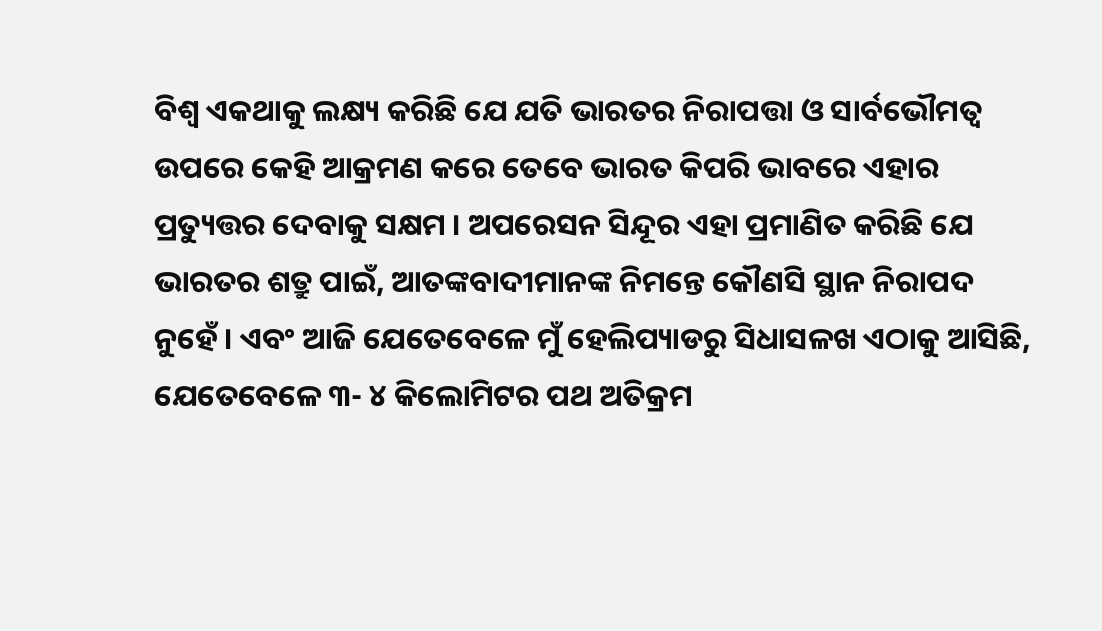ବିଶ୍ୱ ଏକଥାକୁ ଲକ୍ଷ୍ୟ କରିଛି ଯେ ଯତି ଭାରତର ନିରାପତ୍ତା ଓ ସାର୍ବଭୌମତ୍ୱ ଉପରେ କେହି ଆକ୍ରମଣ କରେ ତେବେ ଭାରତ କିପରି ଭାବରେ ଏହାର ପ୍ରତ୍ୟୁତ୍ତର ଦେବାକୁ ସକ୍ଷମ । ଅପରେସନ ସିନ୍ଦୂର ଏହା ପ୍ରମାଣିତ କରିଛି ଯେ ଭାରତର ଶତ୍ରୁ ପାଇଁ, ଆତଙ୍କବାଦୀମାନଙ୍କ ନିମନ୍ତେ କୌଣସି ସ୍ଥାନ ନିରାପଦ ନୁହେଁ । ଏବଂ ଆଜି ଯେତେବେଳେ ମୁଁ ହେଲିପ୍ୟାଡରୁ ସିଧାସଳଖ ଏଠାକୁ ଆସିଛି, ଯେତେବେଳେ ୩- ୪ କିଲୋମିଟର ପଥ ଅତିକ୍ରମ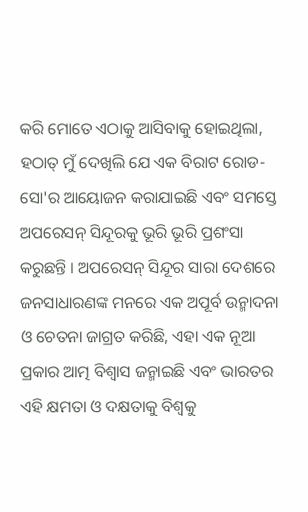କରି ମୋତେ ଏଠାକୁ ଆସିବାକୁ ହୋଇଥିଲା, ହଠାତ୍ ମୁଁ ଦେଖିଲି ଯେ ଏକ ବିରାଟ ରୋଡ- ସୋ'ର ଆୟୋଜନ କରାଯାଇଛି ଏବଂ ସମସ୍ତେ ଅପରେସନ୍ ସିନ୍ଦୂରକୁ ଭୂରି ଭୂରି ପ୍ରଶଂସା କରୁଛନ୍ତି । ଅପରେସନ୍ ସିନ୍ଦୂର ସାରା ଦେଶରେ ଜନସାଧାରଣଙ୍କ ମନରେ ଏକ ଅପୂର୍ବ ଉନ୍ମାଦନା ଓ ଚେତନା ଜାଗ୍ରତ କରିଛି, ଏହା ଏକ ନୂଆ ପ୍ରକାର ଆତ୍ମ ବିଶ୍ୱାସ ଜନ୍ମାଇଛି ଏବଂ ଭାରତର ଏହି କ୍ଷମତା ଓ ଦକ୍ଷତାକୁ ବିଶ୍ୱକୁ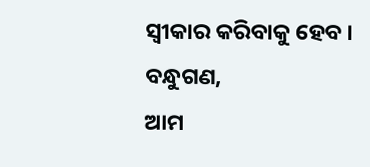ସ୍ୱୀକାର କରିବାକୁ ହେବ ।
ବନ୍ଧୁଗଣ,
ଆମ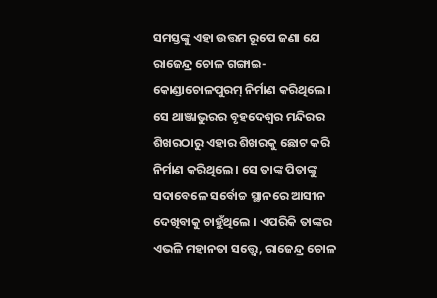ସମସ୍ତଙ୍କୁ ଏହା ଉତ୍ତମ ରୂପେ ଜଣା ଯେ ରାଜେନ୍ଦ୍ର ଚୋଳ ଗଙ୍ଗାଇ- କୋଣ୍ଡାଚୋଳପୁରମ୍ ନିର୍ମାଣ କରିଥିଲେ । ସେ ଥାଞ୍ଜାଭୁରର ବୃହଦେଶ୍ୱର ମନ୍ଦିରର ଶିଖରଠାରୁ ଏହାର ଶିଖରକୁ ଛୋଟ କରି ନିର୍ମାଣ କରିଥିଲେ । ସେ ତାଙ୍କ ପିତାଙ୍କୁ ସଦାବେଳେ ସର୍ବୋଚ୍ଚ ସ୍ଥାନରେ ଆସୀନ ଦେଖିବାକୁ ଚାହୁଁଥିଲେ । ଏପରିକି ତାଙ୍କର ଏଭଳି ମହାନତା ସତ୍ତ୍ୱେ, ରାଜେନ୍ଦ୍ର ଚୋଳ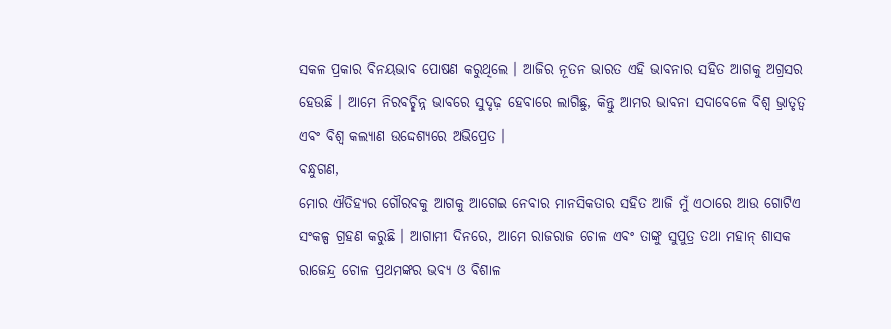ସକଳ ପ୍ରକାର ବିନୟଭାବ ପୋଷଣ କରୁଥିଲେ । ଆଜିର ନୂତନ ଭାରତ ଏହି ଭାବନାର ସହିତ ଆଗକୁ ଅଗ୍ରସର ହେଉଛି । ଆମେ ନିରବଚ୍ଛିନ୍ନ ଭାବରେ ସୁଦୃଢ଼ ହେବାରେ ଲାଗିଛୁ, କିନ୍ତୁ ଆମର ଭାବନା ସଦାବେଳେ ବିଶ୍ୱ ଭ୍ରାତୃତ୍ୱ ଏବଂ ବିଶ୍ୱ କଲ୍ୟାଣ ଉଦ୍ଦେଶ୍ୟରେ ଅଭିପ୍ରେତ ।
ବନ୍ଧୁଗଣ,
ମୋର ଐତିହ୍ୟର ଗୌରବକୁ ଆଗକୁ ଆଗେଇ ନେବାର ମାନସିକତାର ସହିତ ଆଜି ମୁଁ ଏଠାରେ ଆଉ ଗୋଟିଏ ସଂକଳ୍ପ ଗ୍ରହଣ କରୁଛି । ଆଗାମୀ ଦିନରେ, ଆମେ ରାଜରାଜ ଚୋଳ ଏବଂ ତାଙ୍କୁ ସୁପୁତ୍ର ତଥା ମହାନ୍ ଶାସକ ରାଜେନ୍ଦ୍ର ଚୋଳ ପ୍ରଥମଙ୍କର ଭବ୍ୟ ଓ ବିଶାଳ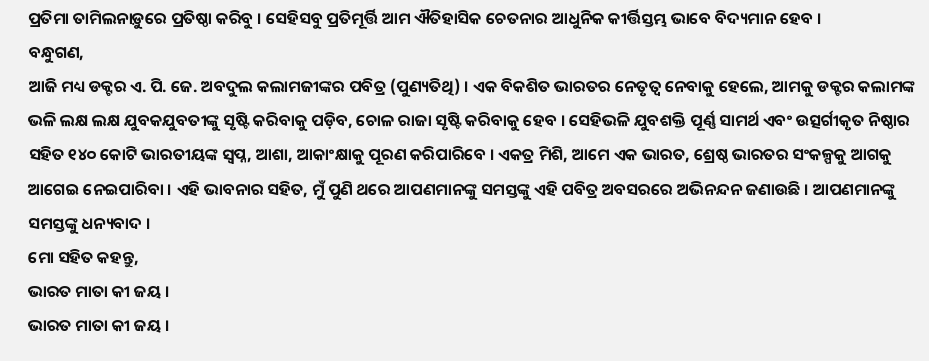ପ୍ରତିମା ତାମିଲନାଡ଼ୁରେ ପ୍ରତିଷ୍ଠା କରିବୁ । ସେହିସବୁ ପ୍ରତିମୂର୍ତ୍ତି ଆମ ଐତିହାସିକ ଚେତନାର ଆଧୁନିକ କୀର୍ତ୍ତିସ୍ତମ୍ଭ ଭାବେ ବିଦ୍ୟମାନ ହେବ ।
ବନ୍ଧୁଗଣ,
ଆଜି ମଧ୍ୟ ଡକ୍ଟର ଏ. ପି. ଜେ. ଅବଦୁଲ କଲାମଜୀଙ୍କର ପବିତ୍ର (ପୁଣ୍ୟତିଥି) । ଏକ ବିକଶିତ ଭାରତର ନେତୃତ୍ୱ ନେବାକୁ ହେଲେ, ଆମକୁ ଡକ୍ଟର କଲାମଙ୍କ ଭଳି ଲକ୍ଷ ଲକ୍ଷ ଯୁବକଯୁବତୀଙ୍କୁ ସୃଷ୍ଟି କରିବାକୁ ପଡ଼ିବ, ଚୋଳ ରାଜା ସୃଷ୍ଟି କରିବାକୁ ହେବ । ସେହିଭଳି ଯୁବଶକ୍ତି ପୂର୍ଣ୍ଣ ସାମର୍ଥ ଏବଂ ଉତ୍ସର୍ଗୀକୃତ ନିଷ୍ଠାର ସହିତ ୧୪୦ କୋଟି ଭାରତୀୟଙ୍କ ସ୍ୱପ୍ନ, ଆଶା, ଆକାଂକ୍ଷାକୁ ପୂରଣ କରିପାରିବେ । ଏକତ୍ର ମିଶି, ଆମେ ଏକ ଭାରତ, ଶ୍ରେଷ୍ଠ ଭାରତର ସଂକଳ୍ପକୁ ଆଗକୁ ଆଗେଇ ନେଇପାରିବା । ଏହି ଭାବନାର ସହିତ, ମୁଁ ପୁଣି ଥରେ ଆପଣମାନଙ୍କୁ ସମସ୍ତଙ୍କୁ ଏହି ପବିତ୍ର ଅବସରରେ ଅଭିନନ୍ଦନ ଜଣାଉଛି । ଆପଣମାନଙ୍କୁ ସମସ୍ତଙ୍କୁ ଧନ୍ୟବାଦ ।
ମୋ ସହିତ କହନ୍ତୁ,
ଭାରତ ମାତା କୀ ଜୟ ।
ଭାରତ ମାତା କୀ ଜୟ ।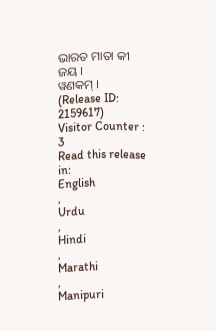ଭାରତ ମାତା କୀ ଜୟ ।
ୱଣକମ୍ ।
(Release ID: 2159617)
Visitor Counter : 3
Read this release in:
English
,
Urdu
,
Hindi
,
Marathi
,
Manipuri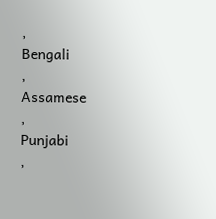,
Bengali
,
Assamese
,
Punjabi
,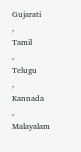Gujarati
,
Tamil
,
Telugu
,
Kannada
,
Malayalam